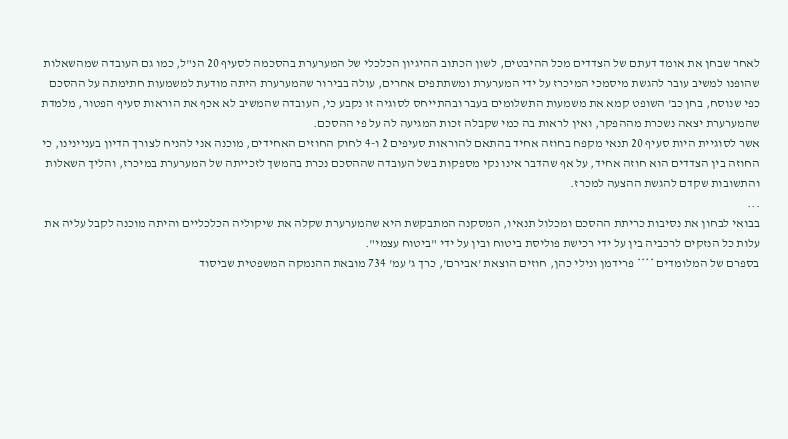לאחר שבחן את אומד דעתם של הצדדים מכל ההיבטים, לשון הכתוב ההיגיון הכלכלי של המערערת בהסכמה לסעיף 20 הנ"ל, כמו גם העובדה שמהשאלות שהופנו למשיב עובר להגשת מיסמכי המיכרז על ידי המערערת ומשתתפים אחרים, עולה בבירור שהמערערת היתה מודעת למשמעות חתימתה על ההסכם כפי שנוסח, בחן כב' השופט קמא את משמעות התשלומים בעבר ובהתייחס לסוגיה זו נקבע כי, העובדה שהמשיב לא אכף את הוראות סעיף הפטור, מלמדת שהמערערת יצאה נשכרת מההפקר, ואין לראות בה כמי שקבלה זכות המגיעה לה על פי ההסכם.
אשר לסוגיית היות סעיף 20 תנאי מקפח בחוזה אחיד בהתאם להוראות סעיפים 2 ו-4 לחוק החוזים האחידים, מוכנה אני להניח לצורך הדיון בעניינינו, כי החוזה בין הצדדים הוא חוזה אחיד, על אף שהדבר אינו נקי מספקות בשל העובדה שההסכם נכרת בהמשך לזכייתה של המערערת במיכרז, והליך השאלות והתשובות שקדם להגשת ההצעה למכרז.
...
בבואי לבחון את נסיבות כריתת ההסכם ומכלול תנאיו, המסקנה המתבקשת היא שהמערערת שקלה את שיקוליה הכלכליים והיתה מוכנה לקבל עליה את עלות כל הנזקים לרכביה בין על ידי רכישת פוליסת ביטוח ובין על ידי "ביטוח עצמי".
בספרם של המלומדים **** פרידמן ונילי כהן, חוזים הוצאת 'אבירם', כרך ג' עמ' 734 מובאת ההנמקה המשפטית שביסוד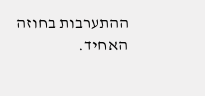ההתערבות בחוזה האחיד.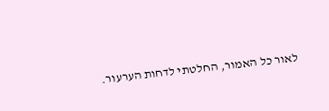לאור כל האמור, החלטתי לדחות הערעור.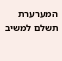המערערת תשלם למשיב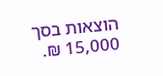הוצאות בסך 15,000 ₪.